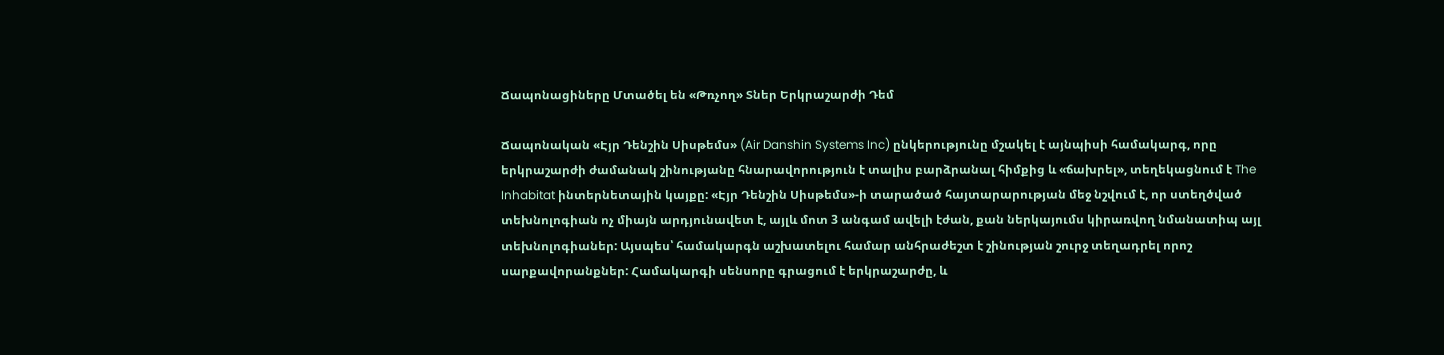Ճապոնացիները Մտածել են «Թռչող» Տներ Երկրաշարժի Դեմ

Ճապոնական «Էյր Դենշին Սիսթեմս» (Air Danshin Systems Inc) ընկերությունը մշակել է այնպիսի համակարգ, որը երկրաշարժի ժամանակ շինությանը հնարավորություն է տալիս բարձրանալ հիմքից և «ճախրել», տեղեկացնում է The Inhabitat ինտերնետային կայքը: «Էյր Դենշին Սիսթեմս»-ի տարածած հայտարարության մեջ նշվում է, որ ստեղծված տեխնոլոգիան ոչ միայն արդյունավետ է, այլև մոտ 3 անգամ ավելի էժան, քան ներկայումս կիրառվող նմանատիպ այլ տեխնոլոգիաներ: Այսպես՝ համակարգն աշխատելու համար անհրաժեշտ է շինության շուրջ տեղադրել որոշ սարքավորանքներ: Համակարգի սենսորը գրացում է երկրաշարժը, և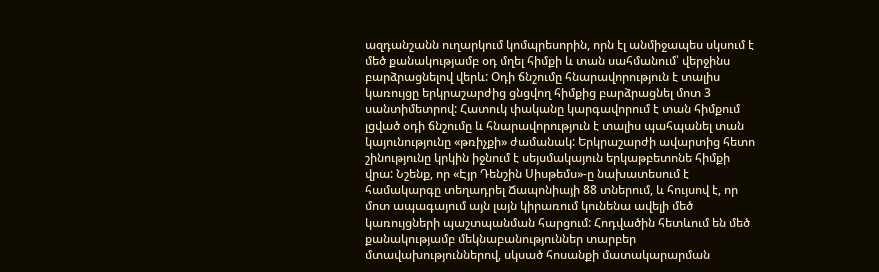ազդանշանն ուղարկում կոմպրեսորին, որն էլ անմիջապես սկսում է մեծ քանակությամբ օդ մղել հիմքի և տան սահմանում՝ վերջինս բարձրացնելով վերև: Օդի ճնշումը հնարավորություն է տալիս կառույցը երկրաշարժից ցնցվող հիմքից բարձրացնել մոտ 3 սանտիմետրով: Հատուկ փականը կարգավորում է տան հիմքում լցված օդի ճնշումը և հնարավորություն է տալիս պահպանել տան կայունությունը «թռիչքի» ժամանակ: Երկրաշարժի ավարտից հետո շինությունը կրկին իջնում է սեյսմակայուն երկաթբետոնե հիմքի վրա: Նշենք, որ «Էյր Դենշին Սիսթեմս»-ը նախատեսում է համակարգը տեղադրել Ճապոնիայի 88 տներում, և հույսով է, որ մոտ ապագայում այն լայն կիրառում կունենա ավելի մեծ կառույցների պաշտպանման հարցում: Հոդվածին հետևում են մեծ քանակությամբ մեկնաբանություններ տարբեր մտավախություններով, սկսած հոսանքի մատակարարման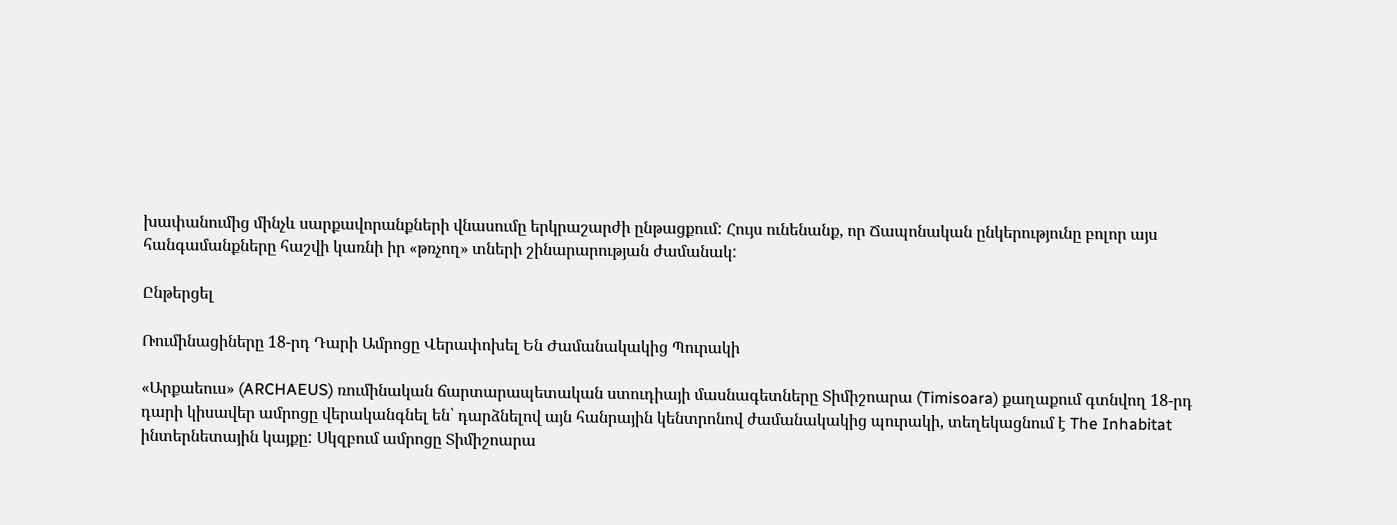խափանումից մինչև սարքավորանքների վնասումը երկրաշարժի ընթացքում: Հույս ունենանք, որ Ճապոնական ընկերությունը բոլոր այս հանգամանքները հաշվի կառնի իր «թռչող» տների շինարարության ժամանակ:

Ընթերցել

Ռումինացիները 18-րդ Դարի Ամրոցը Վերափոխել Են Ժամանակակից Պուրակի

«Արքաեուս» (ARCHAEUS) ռումինական ճարտարապետական ստուդիայի մասնագետները Տիմիշոարա (Timisoara) քաղաքում գտնվող 18-րդ դարի կիսավեր ամրոցը վերականգնել են՝ դարձնելով այն հանրային կենտրոնով ժամանակակից պուրակի, տեղեկացնում է The Inhabitat ինտերնետային կայքը: Սկզբում ամրոցը Տիմիշոարա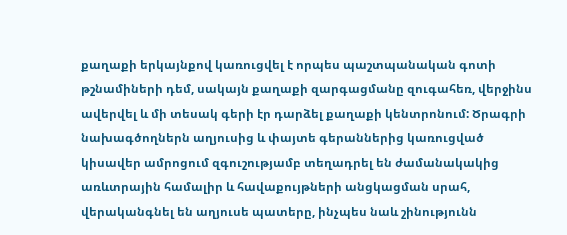քաղաքի երկայնքով կառուցվել է որպես պաշտպանական գոտի թշնամիների դեմ, սակայն քաղաքի զարգացմանը զուգահեռ, վերջինս ավերվել և մի տեսակ գերի էր դարձել քաղաքի կենտրոնում: Ծրագրի նախագծողներն աղյուսից և փայտե գերաններից կառուցված կիսավեր ամրոցում զգուշությամբ տեղադրել են ժամանակակից առևտրային համալիր և հավաքույթների անցկացման սրահ, վերականգնել են աղյուսե պատերը, ինչպես նաև շինությունն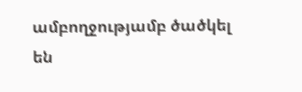ամբողջությամբ ծածկել են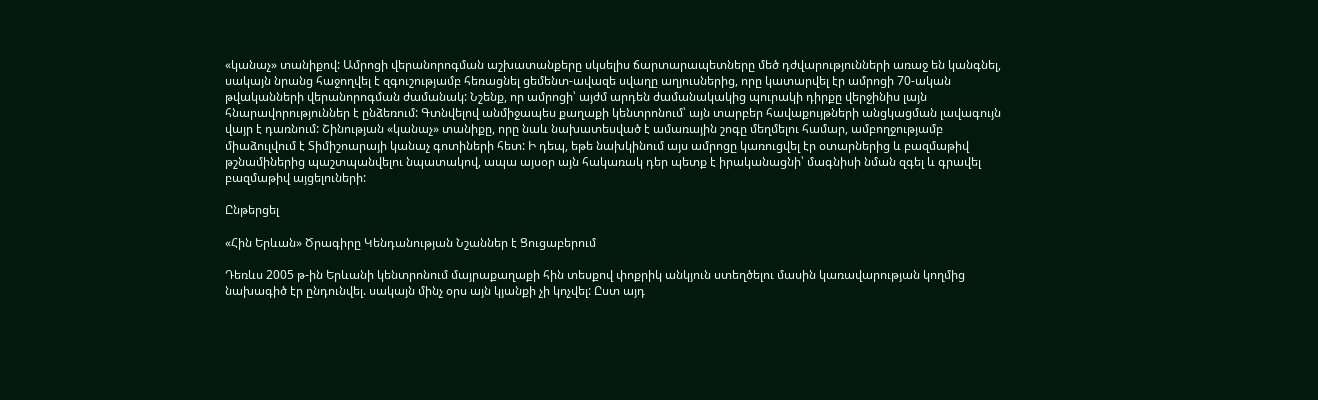«կանաչ» տանիքով: Ամրոցի վերանորոգման աշխատանքերը սկսելիս ճարտարապետները մեծ դժվարությունների առաջ են կանգնել, սակայն նրանց հաջողվել է զգուշությամբ հեռացնել ցեմենտ-ավազե սվաղը աղյուսներից, որը կատարվել էր ամրոցի 70-ական թվականների վերանորոգման ժամանակ: Նշենք, որ ամրոցի՝ այժմ արդեն ժամանակակից պուրակի դիրքը վերջինիս լայն հնարավորություններ է ընձեռում: Գտնվելով անմիջապես քաղաքի կենտրոնում՝ այն տարբեր հավաքույթների անցկացման լավագույն վայր է դառնում: Շինության «կանաչ» տանիքը, որը նաև նախատեսված է ամառային շոգը մեղմելու համար, ամբողջությամբ միաձուլվում է Տիմիշոարայի կանաչ գոտիների հետ: Ի դեպ, եթե նախկինում այս ամրոցը կառուցվել էր օտարներից և բազմաթիվ թշնամիներից պաշտպանվելու նպատակով, ապա այսօր այն հակառակ դեր պետք է իրականացնի՝ մագնիսի նման զգել և գրավել բազմաթիվ այցելուների:

Ընթերցել

«Հին Երևան» Ծրագիրը Կենդանության Նշաններ է Ցուցաբերում

Դեռևս 2005 թ-ին Երևանի կենտրոնում մայրաքաղաքի հին տեսքով փոքրիկ անկյուն ստեղծելու մասին կառավարության կողմից նախագիծ էր ընդունվել. սակայն մինչ օրս այն կյանքի չի կոչվել: Ըստ այդ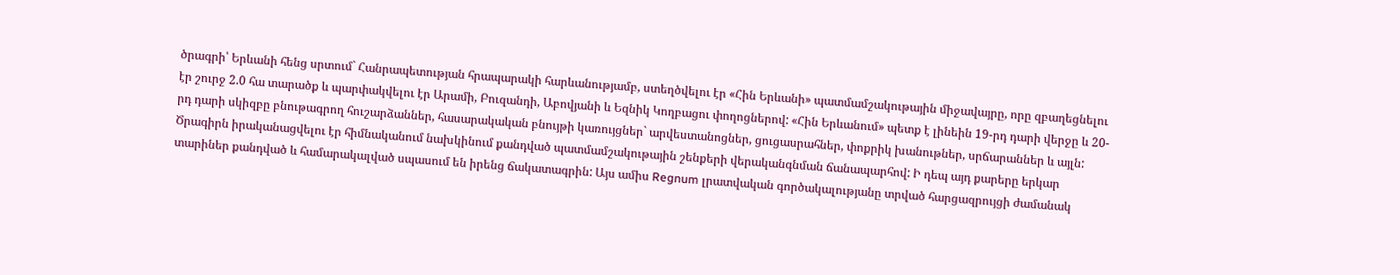ծրագրի՝ Երևանի հենց սրտում` Հանրապետության հրապարակի հարևանությամբ, ստեղծվելու էր «Հին Երևանի» պատմամշակութային միջավայրը, որը զբաղեցնելու էր շուրջ 2.0 հա տարածք և պարփակվելու էր Արամի, Բուզանդի, Աբովյանի և Եզնիկ Կողբացու փողոցներով: «Հին Երևանում» պետք է լինեին 19-րդ դարի վերջը և 20-րդ դարի սկիզբը բնութագրող հուշարձաններ, հասարակական բնույթի կառույցներ` արվեստանոցներ, ցուցասրահներ, փոքրիկ խանութներ, սրճարաններ և այլն: Ծրագիրն իրականացվելու էր հիմնականում նախկինում քանդված պատմամշակութային շենքերի վերականգնման ճանապարհով: Ի դեպ այդ քարերը երկար տարիներ քանդված և համարակալված սպասում են իրենց ճակատագրին: Այս ամիս Regnum լրատվական գործակալությանը տրված հարցազրույցի ժամանակ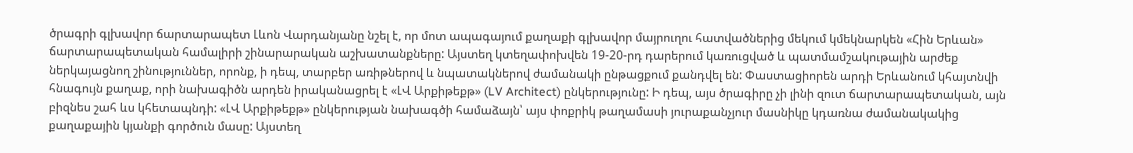ծրագրի գլխավոր ճարտարապետ Լևոն Վարդանյանը նշել է, որ մոտ ապագայում քաղաքի գլխավոր մայրուղու հատվածներից մեկում կմեկնարկեն «Հին Երևան» ճարտարապետական համալիրի շինարարական աշխատանքները: Այստեղ կտեղափոխվեն 19-20-րդ դարերում կառուցված և պատմամշակութային արժեք ներկայացնող շինություններ, որոնք, ի դեպ, տարբեր առիթներով և նպատակներով ժամանակի ընթացքում քանդվել են: Փաստացիորեն արդի Երևանում կհայտնվի հնագույն քաղաք, որի նախագիծն արդեն իրականացրել է «ԼՎ Արքիթեքթ» (LV Architect) ընկերությունը: Ի դեպ, այս ծրագիրը չի լինի զուտ ճարտարապետական, այն բիզնես շահ ևս կհետապնդի: «ԼՎ Արքիթեքթ» ընկերության նախագծի համաձայն՝ այս փոքրիկ թաղամասի յուրաքանչյուր մասնիկը կդառնա ժամանակակից քաղաքային կյանքի գործուն մասը: Այստեղ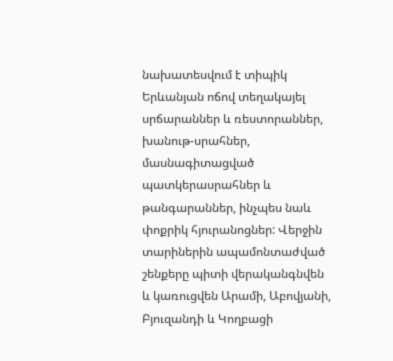նախատեսվում է տիպիկ Երևանյան ոճով տեղակայել սրճարաններ և ռեստորաններ, խանութ-սրահներ, մասնագիտացված պատկերասրահներ և թանգարաններ, ինչպես նաև փոքրիկ հյուրանոցներ: Վերջին տարիներին ապամոնտաժված շենքերը պիտի վերականգնվեն և կառուցվեն Արամի, Աբովյանի, Բյուզանդի և Կողբացի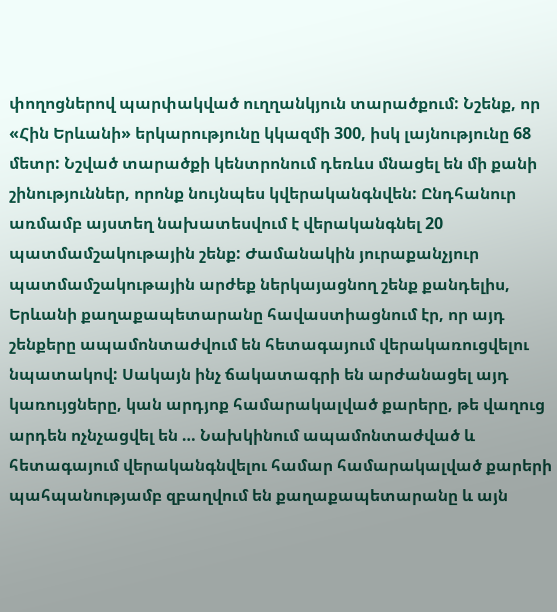փողոցներով պարփակված ուղղանկյուն տարածքում: Նշենք, որ «Հին Երևանի» երկարությունը կկազմի 300, իսկ լայնությունը 68 մետր: Նշված տարածքի կենտրոնում դեռևս մնացել են մի քանի շինություններ, որոնք նույնպես կվերականգնվեն: Ընդհանուր առմամբ այստեղ նախատեսվում է վերականգնել 20 պատմամշակութային շենք: Ժամանակին յուրաքանչյուր պատմամշակութային արժեք ներկայացնող շենք քանդելիս, Երևանի քաղաքապետարանը հավաստիացնում էր, որ այդ շենքերը ապամոնտաժվում են հետագայում վերակառուցվելու նպատակով: Սակայն ինչ ճակատագրի են արժանացել այդ կառույցները, կան արդյոք համարակալված քարերը, թե վաղուց արդեն ոչնչացվել են … Նախկինում ապամոնտաժված և հետագայում վերականգնվելու համար համարակալված քարերի պահպանությամբ զբաղվում են քաղաքապետարանը և այն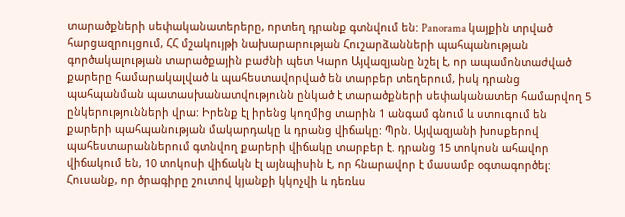տարածքների սեփականատերերը, որտեղ դրանք գտնվում են: Panorama կայքին տրված հարցազրույցում, ՀՀ մշակույթի նախարարության Հուշարձանների պահպանության գործակալության տարածքային բաժնի պետ Կարո Այվազյանը նշել է, որ ապամոնտաժված քարերը համարակալված և պահեստավորված են տարբեր տեղերում, իսկ դրանց պահպանման պատասխանատվությունն ընկած է տարածքների սեփականատեր համարվող 5 ընկերությունների վրա: Իրենք էլ իրենց կողմից տարին 1 անգամ գնում և ստուգում են քարերի պահպանության մակարդակը և դրանց վիճակը: Պրն. Այվազյանի խոսքերով պահեստարաններում գտնվող քարերի վիճակը տարբեր է. դրանց 15 տոկոսն ահավոր վիճակում են, 10 տոկոսի վիճակն էլ այնպիսին է, որ հնարավոր է մասամբ օգտագործել: Հուսանք, որ ծրագիրը շուտով կյանքի կկոչվի և դեռևս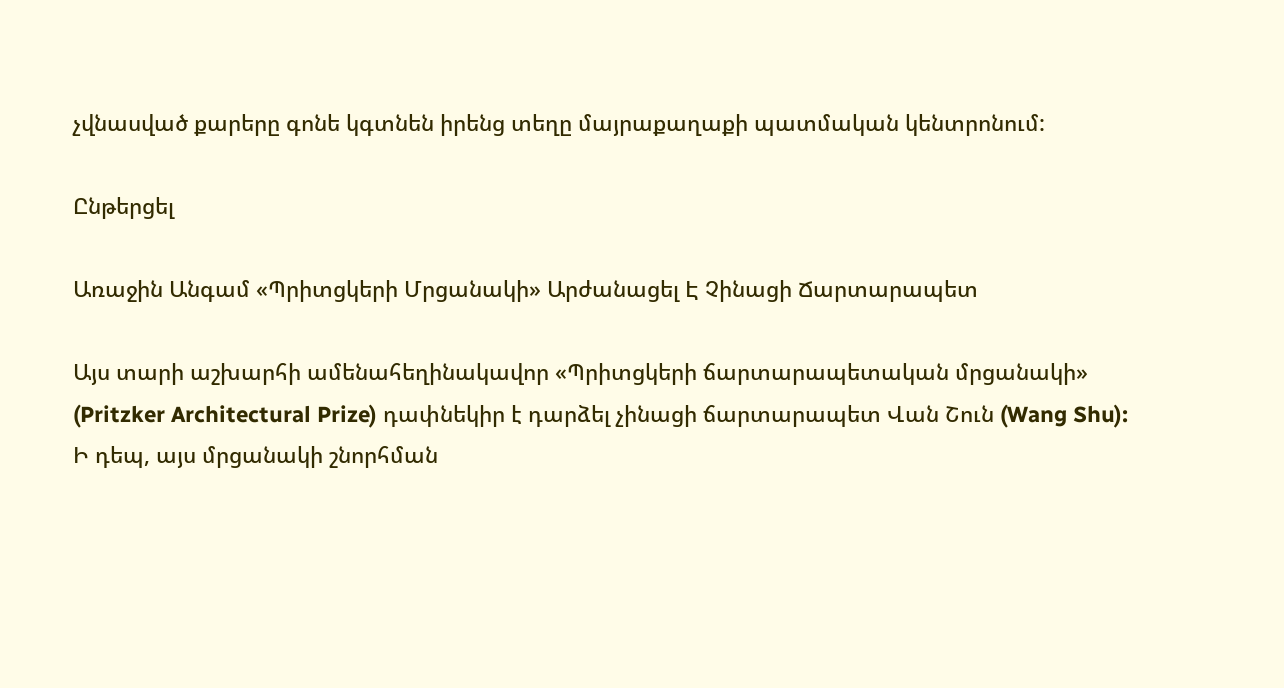չվնասված քարերը գոնե կգտնեն իրենց տեղը մայրաքաղաքի պատմական կենտրոնում:

Ընթերցել

Առաջին Անգամ «Պրիտցկերի Մրցանակի» Արժանացել Է Չինացի Ճարտարապետ

Այս տարի աշխարհի ամենահեղինակավոր «Պրիտցկերի ճարտարապետական մրցանակի» (Pritzker Architectural Prize) դափնեկիր է դարձել չինացի ճարտարապետ Վան Շուն (Wang Shu): Ի դեպ, այս մրցանակի շնորհման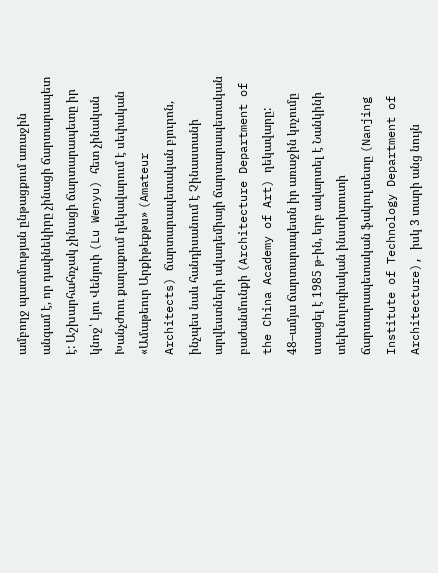ամբողջ պատմության ընթացքում առաջին անգամ է, որ դափնեկիրը չինացի ճարտարապետ է: Աշխարհահռչակ չինացի ճարտարապետը իր կնոջ՝ Լյու Վենյուի (Lu Wenyu) հետ չինական Խանչժոու քաղաքում ղեկավարում է սեփական «Ամաթեուր Արքիթեքթս» (Amateur Architects) ճարտարապետական բյուրոն, ինչպես նաև հանդիսանում է Չինաստանի արվեստների ակադեմիայի ճարտարապետական բաժանմունքի (Architecture Department of the China Academy of Art) ղեկավարը: 48–ամյա ճարտարապետն իր առաջին կոչումը ստացել է 1985 թ-ին, երբ ավարտել է Նանկինի տեխնոլոգիական ինստիտուտի ճարտարապետական ֆակուլտետը (Nanjing Institute of Technology Department of Architecture), իսկ 3 տարի անց նույն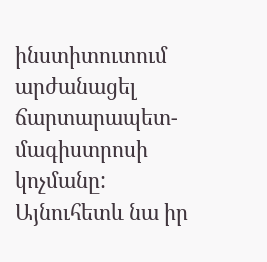ինստիտուտում արժանացել ճարտարապետ-մագիստրոսի կոչմանը: Այնուհետև նա իր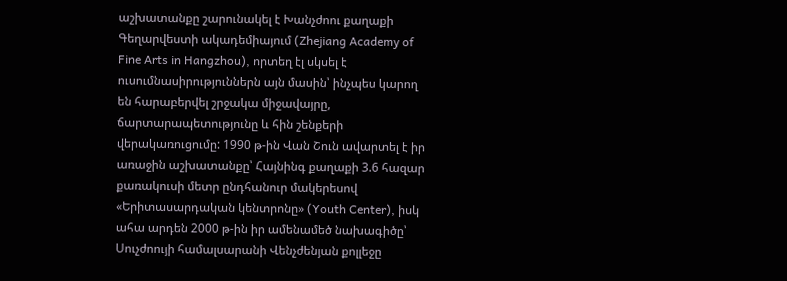աշխատանքը շարունակել է Խանչժոու քաղաքի Գեղարվեստի ակադեմիայում (Zhejiang Academy of Fine Arts in Hangzhou), որտեղ էլ սկսել է ուսումնասիրություններն այն մասին՝ ինչպես կարող են հարաբերվել շրջակա միջավայրը, ճարտարապետությունը և հին շենքերի վերակառուցումը: 1990 թ-ին Վան Շուն ավարտել է իր առաջին աշխատանքը՝ Հայնինգ քաղաքի 3.6 հազար քառակուսի մետր ընդհանուր մակերեսով «Երիտասարդական կենտրոնը» (Youth Center), իսկ ահա արդեն 2000 թ-ին իր ամենամեծ նախագիծը՝ Սուչժոույի համալսարանի Վենչժենյան քոլլեջը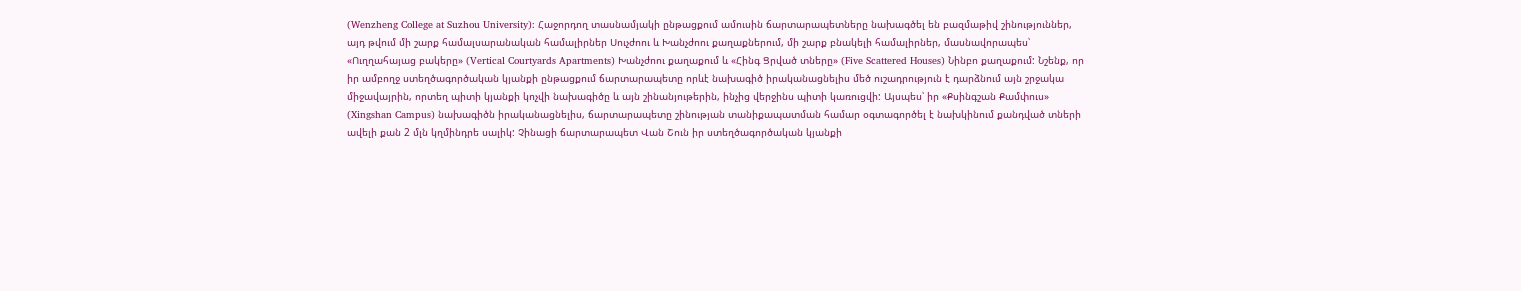(Wenzheng College at Suzhou University): Հաջորդող տասնամյակի ընթացքում ամուսին ճարտարապետները նախագծել են բազմաթիվ շինություններ, այդ թվում մի շարք համալսարանական համալիրներ Սուչժոու և Խանչժոու քաղաքներում, մի շարք բնակելի համալիրներ, մասնավորապես՝ «Ուղղահայաց բակերը» (Vertical Courtyards Apartments) Խանչժոու քաղաքում և «Հինգ Ցրված տները» (Five Scattered Houses) Նինբո քաղաքում: Նշենք, որ իր ամբողջ ստեղծագործական կյանքի ընթացքում ճարտարապետը որևէ նախագիծ իրականացնելիս մեծ ուշադրություն է դարձնում այն շրջակա միջավայրին, որտեղ պիտի կյանքի կոչվի նախագիծը և այն շինանյութերին, ինչից վերջինս պիտի կառուցվի: Այսպես՝ իր «Քսինգշան Քամփուս» (Xingshan Campus) նախագիծն իրականացնելիս, ճարտարապետը շինության տանիքապատման համար օգտագործել է նախկինում քանդված տների ավելի քան 2 մլն կղմինդրե սալիկ: Չինացի ճարտարապետ Վան Շուն իր ստեղծագործական կյանքի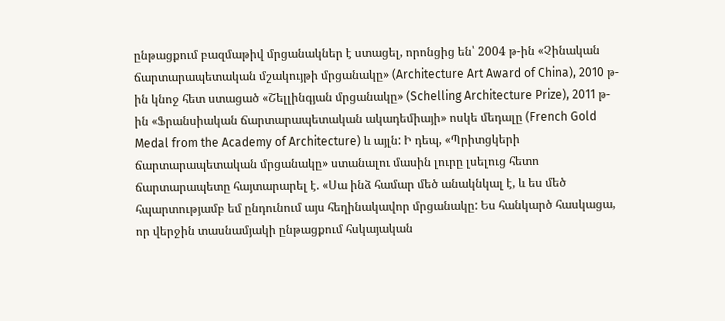ընթացքում բազմաթիվ մրցանակներ է ստացել, որոնցից են՝ 2004 թ-ին «Չինական ճարտարապետական մշակույթի մրցանակը» (Architecture Art Award of China), 2010 թ-ին կնոջ հետ ստացած «Շելլինգյան մրցանակը» (Schelling Architecture Prize), 2011 թ-ին «Ֆրանսիական ճարտարապետական ակադեմիայի» ոսկե մեդալը (French Gold Medal from the Academy of Architecture) և այլն: Ի դեպ, «Պրիտցկերի ճարտարապետական մրցանակը» ստանալու մասին լուրը լսելուց հետո ճարտարապետը հայտարարել է. «Սա ինձ համար մեծ անակնկալ է, և ես մեծ հպարտությամբ եմ ընդունում այս հեղինակավոր մրցանակը: Ես հանկարծ հասկացա, որ վերջին տասնամյակի ընթացքում հսկայական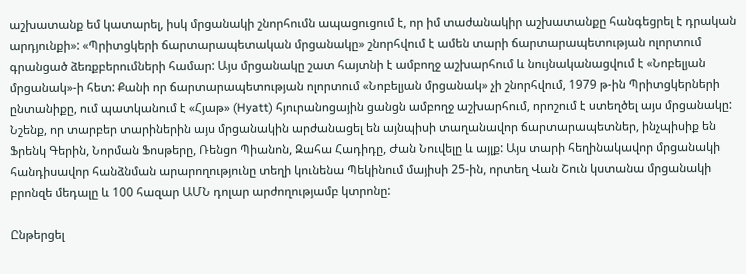աշխատանք եմ կատարել, իսկ մրցանակի շնորհումն ապացուցում է, որ իմ տաժանակիր աշխատանքը հանգեցրել է դրական արդյունքի»: «Պրիտցկերի ճարտարապետական մրցանակը» շնորհվում է ամեն տարի ճարտարապետության ոլորտում գրանցած ձեռքբերումների համար: Այս մրցանակը շատ հայտնի է ամբողջ աշխարհում և նույնականացվում է «Նոբելյան մրցանակ»-ի հետ: Քանի որ ճարտարապետության ոլորտում «Նոբելյան մրցանակ» չի շնորհվում, 1979 թ-ին Պրիտցկերների ընտանիքը, ում պատկանում է «Հյաթ» (Hyatt) հյուրանոցային ցանցն ամբողջ աշխարհում, որոշում է ստեղծել այս մրցանակը: Նշենք, որ տարբեր տարիներին այս մրցանակին արժանացել են այնպիսի տաղանավոր ճարտարապետներ, ինչպիսիք են Ֆրենկ Գերին, Նորման Ֆոսթերը, Ռենցո Պիանոն, Զահա Հադիդը, Ժան Նուվելը և այլք: Այս տարի հեղինակավոր մրցանակի հանդիսավոր հանձնման արարողությունը տեղի կունենա Պեկինում մայիսի 25-ին, որտեղ Վան Շուն կստանա մրցանակի բրոնզե մեդալը և 100 հազար ԱՄՆ դոլար արժողությամբ կտրոնը:

Ընթերցել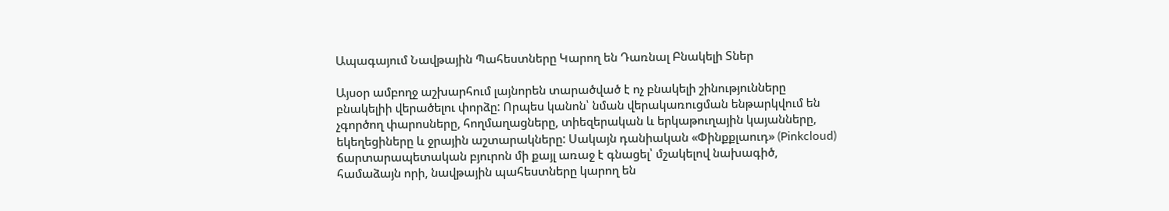Ապագայում Նավթային Պահեստները Կարող են Դառնալ Բնակելի Տներ

Այսօր ամբողջ աշխարհում լայնորեն տարածված է ոչ բնակելի շինությունները բնակելիի վերածելու փորձը: Որպես կանոն՝ նման վերակառուցման ենթարկվում են չգործող փարոսները, հողմաղացները, տիեզերական և երկաթուղային կայանները, եկեղեցիները և ջրային աշտարակները: Սակայն դանիական «Փինքքլաուդ» (Pinkcloud) ճարտարապետական բյուրոն մի քայլ առաջ է գնացել՝ մշակելով նախագիծ, համաձայն որի, նավթային պահեստները կարող են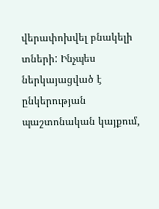վերափոխվել բնակելի տների: Ինչպես ներկայացված է ընկերության պաշտոնական կայքում,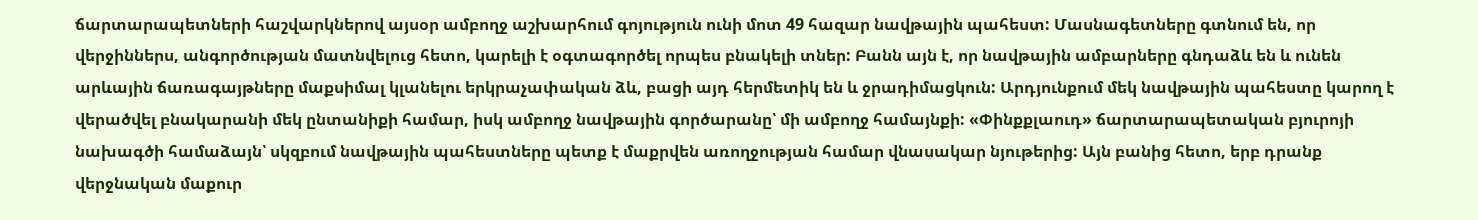ճարտարապետների հաշվարկներով այսօր ամբողջ աշխարհում գոյություն ունի մոտ 49 հազար նավթային պահեստ: Մասնագետները գտնում են, որ վերջիններս, անգործության մատնվելուց հետո, կարելի է օգտագործել որպես բնակելի տներ: Բանն այն է, որ նավթային ամբարները գնդաձև են և ունեն արևային ճառագայթները մաքսիմալ կլանելու երկրաչափական ձև, բացի այդ հերմետիկ են և ջրադիմացկուն: Արդյունքում մեկ նավթային պահեստը կարող է վերածվել բնակարանի մեկ ընտանիքի համար, իսկ ամբողջ նավթային գործարանը՝ մի ամբողջ համայնքի: «Փինքքլաուդ» ճարտարապետական բյուրոյի նախագծի համաձայն՝ սկզբում նավթային պահեստները պետք է մաքրվեն առողջության համար վնասակար նյութերից: Այն բանից հետո, երբ դրանք վերջնական մաքուր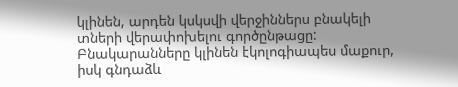կլինեն, արդեն կսկսվի վերջիններս բնակելի տների վերափոխելու գործընթացը: Բնակարանները կլինեն էկոլոգիապես մաքուր, իսկ գնդաձև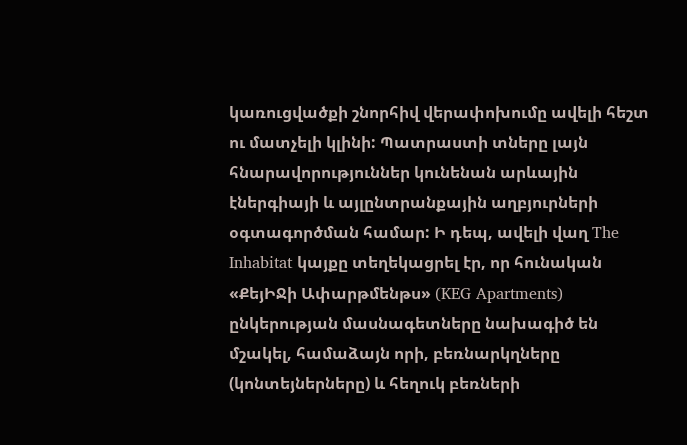կառուցվածքի շնորհիվ վերափոխումը ավելի հեշտ ու մատչելի կլինի: Պատրաստի տները լայն հնարավորություններ կունենան արևային էներգիայի և այլընտրանքային աղբյուրների օգտագործման համար: Ի դեպ, ավելի վաղ The Inhabitat կայքը տեղեկացրել էր, որ հունական «ՔեյԻՋի Ափարթմենթս» (KEG Apartments) ընկերության մասնագետները նախագիծ են մշակել, համաձայն որի, բեռնարկղները (կոնտեյներները) և հեղուկ բեռների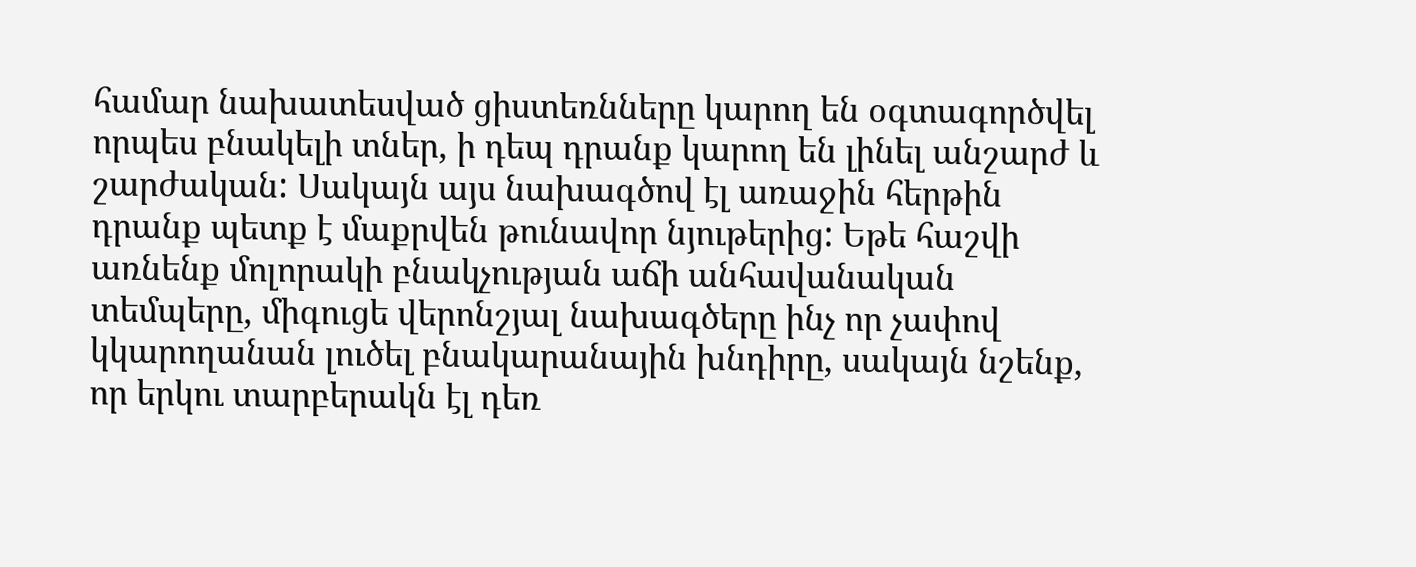համար նախատեսված ցիստեռնները կարող են օգտագործվել որպես բնակելի տներ, ի դեպ դրանք կարող են լինել անշարժ և շարժական: Սակայն այս նախագծով էլ առաջին հերթին դրանք պետք է մաքրվեն թունավոր նյութերից: Եթե հաշվի առնենք մոլորակի բնակչության աճի անհավանական տեմպերը, միգուցե վերոնշյալ նախագծերը ինչ որ չափով կկարողանան լուծել բնակարանային խնդիրը, սակայն նշենք, որ երկու տարբերակն էլ դեռ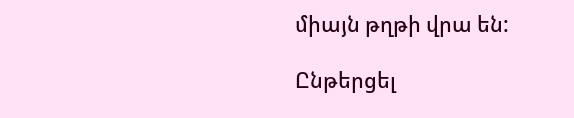միայն թղթի վրա են:

Ընթերցել